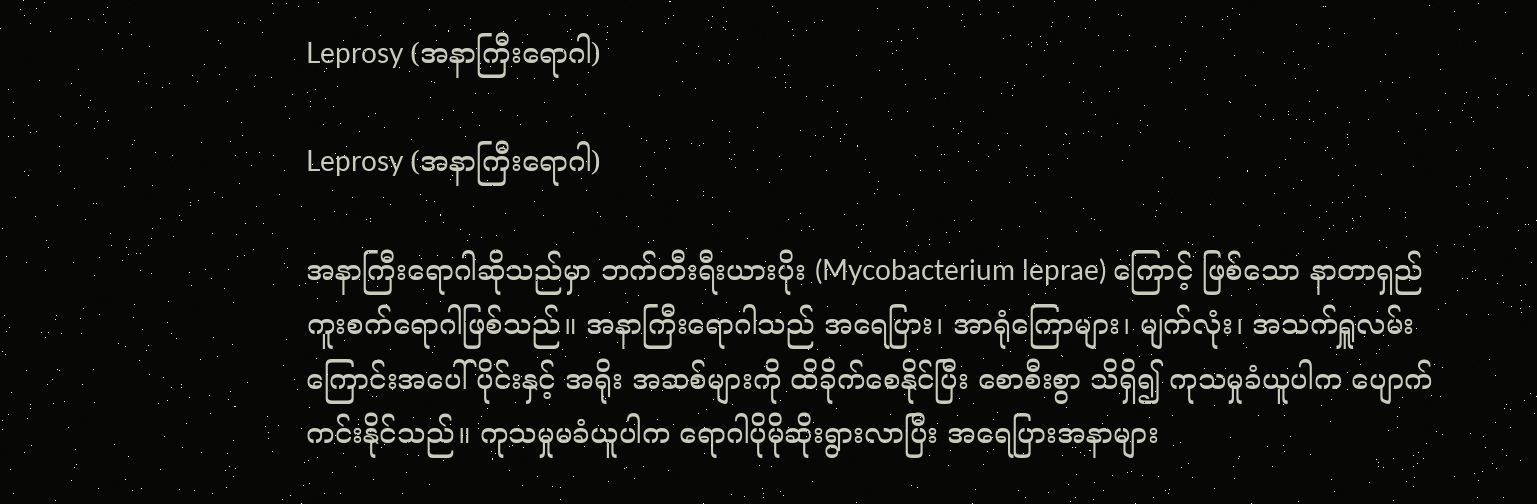Leprosy (အနာကြီးရောဂါ)

Leprosy (အနာကြီးရောဂါ)

အနာကြီးရောဂါဆိုသည်မှာ ဘက်တီးရီးယားပိုး (Mycobacterium leprae) ကြောင့် ဖြစ်သော နာတာရှည် ကူးစက်ရောဂါဖြစ်သည်။ အနာကြီးရောဂါသည် အရေပြား၊ အာရုံကြောများ၊ မျက်လုံး၊ အသက်ရှူလမ်းကြောင်းအပေါ်ပိုင်းနှင့် အရိုး အဆစ်များကို ထိခိုက်စေနိုင်ပြီး စောစီးစွာ သိရှိ၍ ကုသမှုခံယူပါက ပျောက်ကင်းနိုင်သည်။ ကုသမှုမခံယူပါက ရောဂါပိုမိုဆိုးရွားလာပြီး အရေပြားအနာများ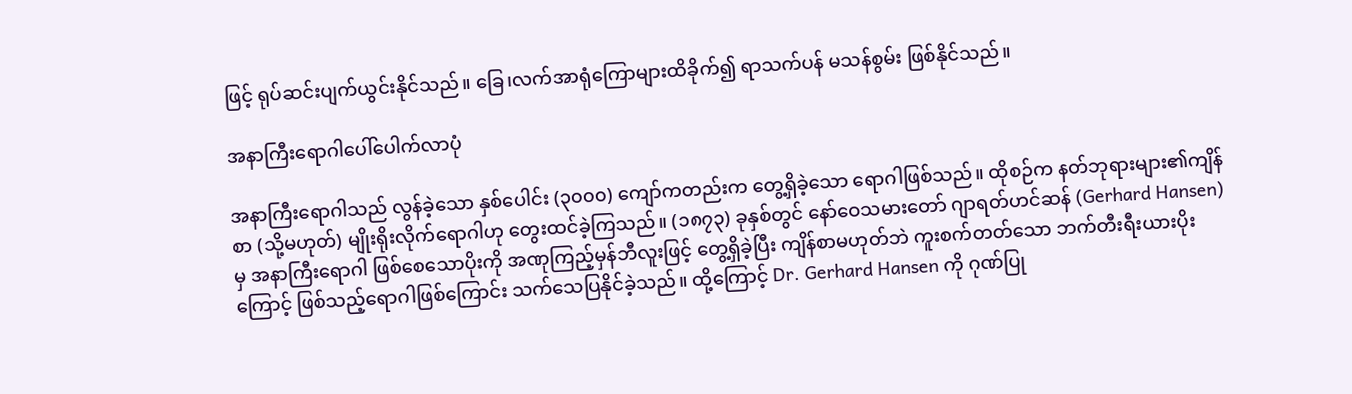ဖြင့် ရုပ်ဆင်းပျက်ယွင်းနိုင်သည်။ ခြေ၊လက်အာရုံကြောများထိခိုက်၍ ရာသက်ပန် မသန်စွမ်း ဖြစ်နိုင်သည်။

အနာကြီး‌ရောဂါပေါ်ပေါက်လာပုံ

အနာကြီးရောဂါသည် လွန်ခဲ့သော နှစ်ပေါင်း (၃၀၀၀) ကျော်ကတည်းက တွေ့ရှိခဲ့သော ရောဂါဖြစ်သည်။ ထိုစဉ်က နတ်ဘုရားများ၏ကျိန်စာ (သို့မဟုတ်) မျိုးရိုးလိုက်ရောဂါဟု တွေးထင်ခဲ့ကြသည်။ (၁၈၇၃) ခုနှစ်တွင် နော်ဝေသမားတော် ဂျာရတ်ဟင်ဆန် (Gerhard Hansen) မှ အနာကြီးရောဂါ ဖြစ်စေသောပိုးကို အဏုကြည့်မှန်ဘီလူးဖြင့် တွေ့ရှိခဲ့ပြီး ကျိန်စာမဟုတ်ဘဲ ကူးစက်တတ်သော ဘက်တီးရီးယားပိုးကြောင့် ဖြစ်သည့်ရောဂါဖြစ်ကြောင်း သက်သေပြနိုင်ခဲ့သည်။ ထို့ကြောင့် Dr. Gerhard Hansen ကို ဂုဏ်ပြု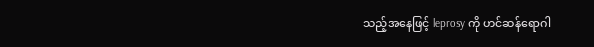သည့်အနေဖြင့် leprosy ကို ဟင်ဆန်ရောဂါ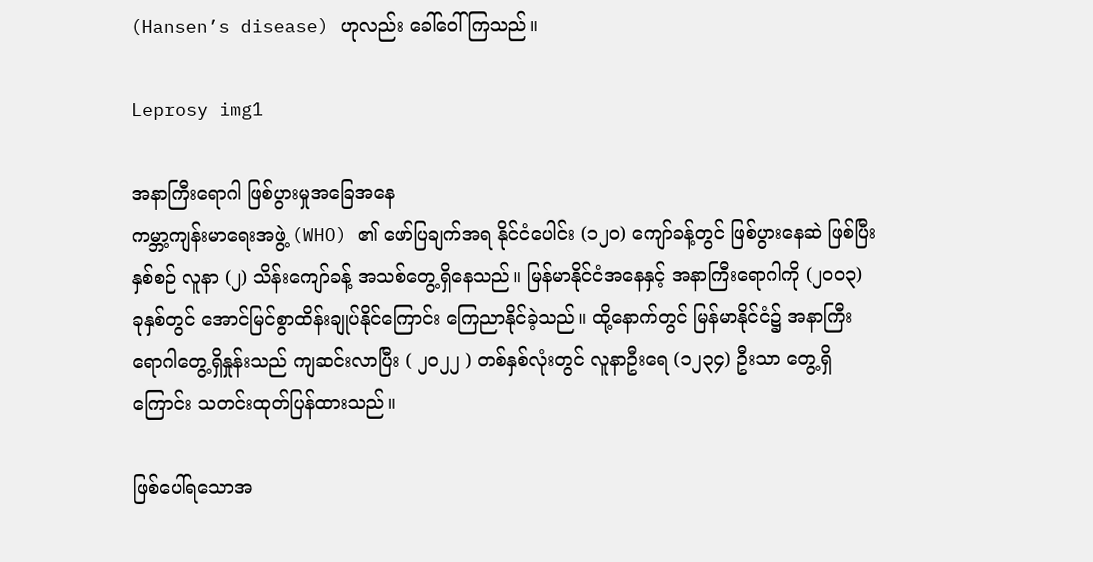(Hansen’s disease) ဟုလည်း ခေါ်ဝေါ်ကြသည်။

Leprosy img1

အနာကြီးရောဂါ ဖြစ်ပွားမှုအခြေအနေ
ကမ္ဘာ့ကျန်းမာရေးအဖွဲ့ (WHO) ၏ ဖော်ပြချက်အရ နိုင်ငံပေါင်း (၁၂၀) ကျော်ခန့်တွင် ဖြစ်ပွားနေဆဲ ဖြစ်ပြီး နှစ်စဉ် လူနာ (၂) သိန်းကျော်ခန့် အသစ်တွေ့ရှိနေသည်။ မြန်မာနိုင်ငံအနေနှင့် အနာကြီးရောဂါကို (၂၀၀၃) ခုနှစ်တွင် အောင်မြင်စွာထိန်းချုပ်နိုင်ကြောင်း ကြေညာနိုင်ခဲ့သည်။ ထို့နောက်တွင် မြန်မာနိုင်ငံ၌ အနာကြီးရောဂါတွေ့ရှိနှုန်းသည် ကျဆင်းလာပြီး ( ၂၀၂၂ ) တစ်နှစ်လုံးတွင် လူနာဦးရေ (၁၂၃၄) ဦးသာ တွေ့ရှိကြောင်း သတင်းထုတ်ပြန်ထားသည်။

ဖြစ်ပေါ်ရသောအ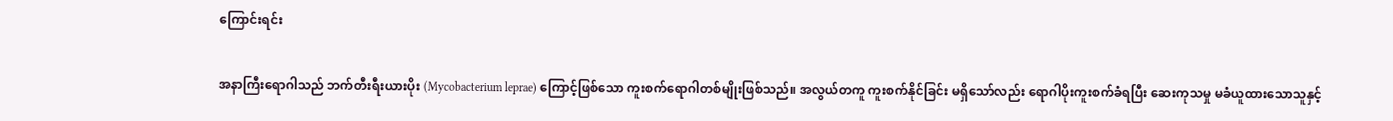ကြောင်းရင်း

အနာကြီးရောဂါသည် ဘက်တီးရီးယားပိုး (Mycobacterium leprae) ကြောင့်ဖြစ်သော ကူးစက်ရောဂါတစ်မျိုးဖြစ်သည်။ အလွယ်တကူ ကူးစက်နိုင်ခြင်း မရှိသော်လည်း ရောဂါပိုးကူးစက်ခံရပြီး ဆေးကုသမှု မခံယူထားသောသူနှင့်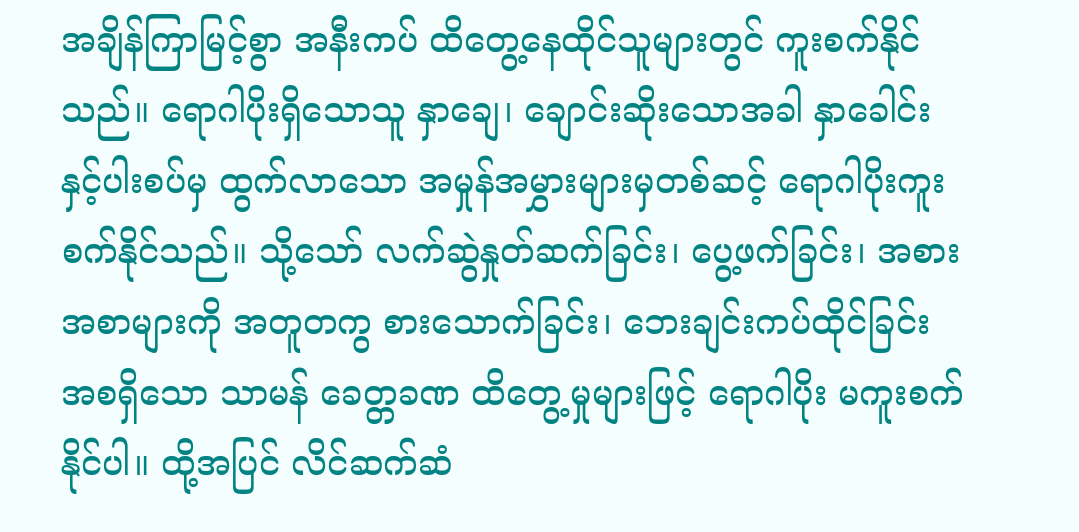အချိန်ကြာမြင့်စွာ အနီးကပ် ထိတွေ့နေထိုင်သူများတွင် ကူးစက်နိုင်သည်။ ရောဂါပိုးရှိသောသူ နှာချေ၊ ချောင်းဆိုးသောအခါ နှာခေါင်းနှင့်ပါးစပ်မှ ထွက်လာသော အမှုန်အမွှားများမှတစ်ဆင့် ရောဂါပိုးကူးစက်နိုင်သည်။ သို့သော် လက်ဆွဲနှုတ်ဆက်ခြင်း၊ ပွေ့ဖက်ခြင်း၊ အစားအစာများကို အတူတကွ စားသောက်ခြင်း၊ ဘေးချင်းကပ်ထိုင်ခြင်း အစရှိသော သာမန် ခေတ္တခဏ ထိတွေ့မှုများဖြင့် ရောဂါပိုး မကူးစက်နိုင်ပါ။ ထို့အပြင် လိင်ဆက်ဆံ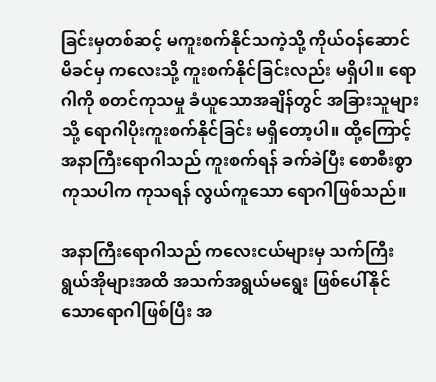ခြင်းမှတစ်ဆင့် မကူးစက်နိုင်သကဲ့သို့ ကိုယ်ဝန်ဆောင်မိခင်မှ ကလေးသို့ ကူးစက်နိုင်ခြင်းလည်း မရှိပါ။ ရောဂါကို စတင်ကုသမှု ခံယူသောအချိန်တွင် အခြားသူများသို့ ရောဂါပိုးကူးစက်နိုင်ခြင်း မရှိတော့ပါ။ ထို့ကြောင့် အနာကြီး‌ရောဂါသည် ကူးစက်ရန် ခက်ခဲပြီး စောစီးစွာကုသပါက ကုသရန် လွယ်ကူသော ရောဂါဖြစ်သည်။

အနာကြီး‌ရောဂါသည် ကလေးငယ်များမှ သက်ကြီးရွယ်အိုများအထိ အသက်အရွယ်မရွေး ဖြစ်ပေါ်နိုင်သော‌ရောဂါဖြစ်ပြီး အ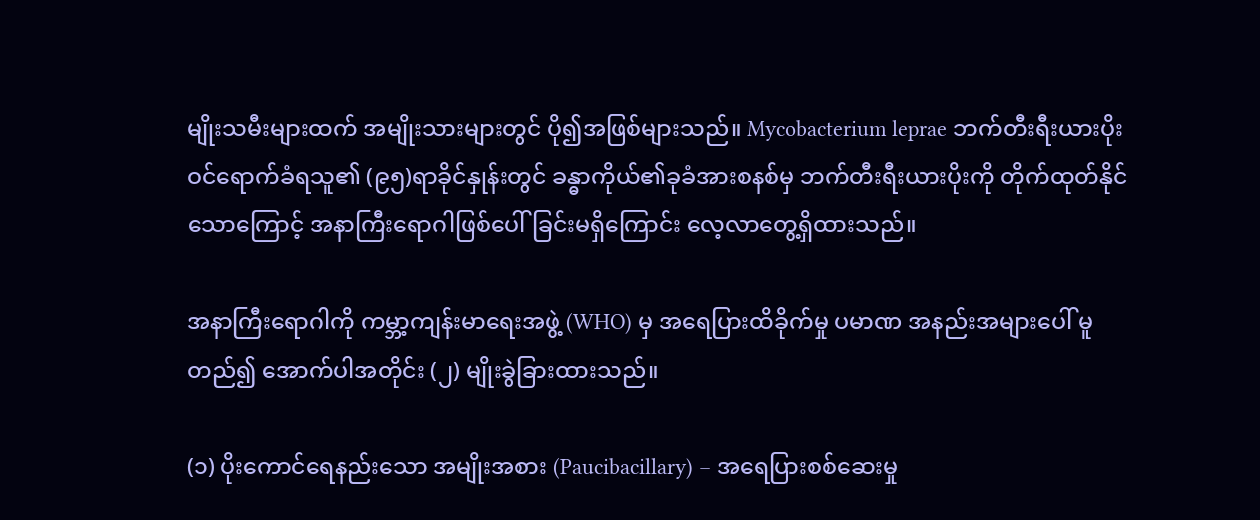မျိုးသမီးများထက် အမျိုးသားများတွင် ပို၍အဖြစ်များသည်။ Mycobacterium leprae ဘက်တီးရီးယားပိုး ဝင်ရောက်ခံရသူ၏ (၉၅)ရာခိုင်နှုန်းတွင် ခန္ဓာကိုယ်၏ခုခံအားစနစ်မှ ဘက်တီးရီးယားပိုးကို တိုက်ထုတ်နိုင်သောကြောင့် အနာကြီးရောဂါဖြစ်‌ပေါ်ခြင်းမရှိကြောင်း လေ့လာတွေ့ရှိထားသည်။

အနာကြီး‌ရောဂါကို ကမ္ဘာ့ကျန်းမာရေးအဖွဲ့ (WHO) မှ အရေပြားထိခိုက်မှု ပမာဏ အနည်းအများပေါ် မူတည်၍ အောက်ပါအတိုင်း (၂) မျိုးခွဲခြားထားသည်။

(၁) ပိုးကောင်‌ရေနည်းသော အမျိုးအစား (Paucibacillary) – အရေပြားစစ်ဆေးမှု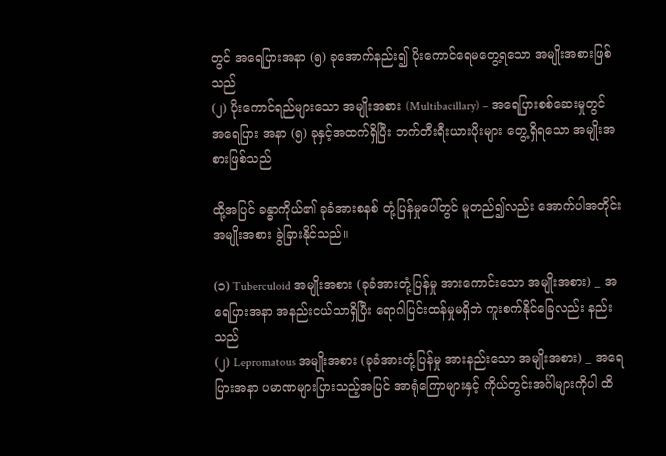တွင် အရေပြားအနာ (၅) ခုအောက်နည်း၍ ပိုးကောင်ရေမတွေ့ရသော အမျိုးအစားဖြစ်သည်
(၂) ပိုးကောင်ရည်များသော အမျိုးအစား (Multibacillary) – အရေပြားစစ်ဆေးမှုတွင် အ‌ရေပြား အနာ (၅) ခုနှင့်အထက်ရှိပြီး ဘက်တီးရီးယားပိုးများ တွေ့ရှိရသော အမျိုးအစားဖြစ်သည်

ထို့အပြင် ခန္ဓာကိုယ်၏ ခုခံအားစနစ် တုံ့ပြန်မှုပေါ်တွင် မူတည်၍လည်း အောက်ပါအတိုင်း အမျိုးအစား ခွဲခြားနိုင်သည်။

(၁) Tuberculoid အမျိုးအစား (ခုခံအားတုံ့ပြန်မှု အားကောင်းသော အမျိုးအစား) _ အရေပြားအနာ အနည်းငယ်သာရှိပြီး ရောဂါပြင်းထန်မှုမရှိဘဲ ကူးစက်နိုင်ခြေလည်း နည်းသည်
(၂) Lepromatous အမျိုးအစား (ခုခံအားတုံ့ပြန်မှု အားနည်းသော အမျိုးအစား) _ အရေပြားအနာ ပမာဏများပြားသည့်အပြင် အာရုံကြောများနှင့် ကိုယ်တွင်းအင်္ဂါများကိုပါ ထိ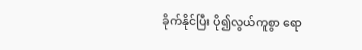ခိုက်နိုင်ပြီး ပို၍လွယ်ကူစွာ ရော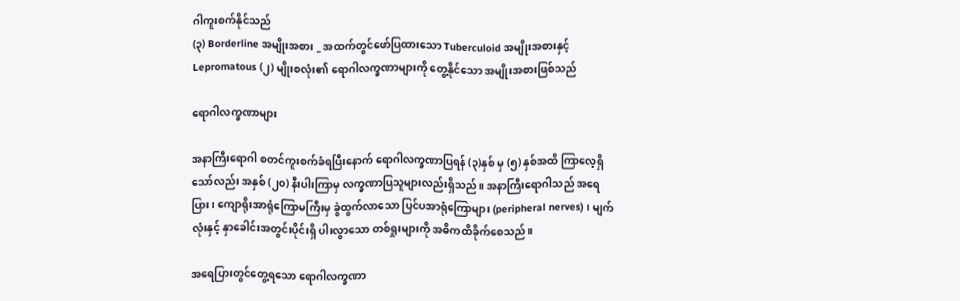ဂါကူးစက်နိုင်သည်
(၃) Borderline အမျိုးအစား _ အထက်တွင်ဖော်ပြထားသော Tuberculoid အမျိုးအစားနှင့် Lepromatous (၂) မျိုးစလုံး၏ ‌ရောဂါလက္ခဏာများကို တွေ့နိုင်သော အမျိုးအစားဖြစ်သည်

ရောဂါလက္ခဏာများ

အနာကြီးရောဂါ စတင်ကူးစက်ခံရပြီးနောက် ရောဂါလက္ခဏာပြရန် (၃)နှစ် မှ (၅) နှစ်အထိ ကြာလေ့ရှိ သော်လည်း အနှစ် (၂၀) နီးပါးကြာမှ လက္ခဏာပြသူများလည်းရှိသည်။ အနာကြီးရောဂါသည် အရေပြား၊ ကျောရိုးအာရုံကြောမကြီးမှ ခွဲထွက်လာသော ပြင်ပအာရုံကြောများ (peripheral nerves)၊ မျက်လုံးနှင့် နှာခေါင်းအတွင်းပိုင်းရှိ ပါးလွာသော တစ်ရှုးများကို အဓိကထိခိုက်စေသည်။

အရေပြားတွင်တွေ့ရသော ရောဂါလက္ခဏာ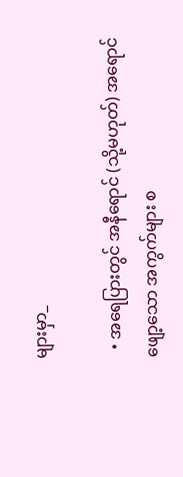များမှာ_

  • အရေပြားတွင် အနီရောင် (သို့မဟုတ်) အရောင်ဖျော့သော အကွက်များ စ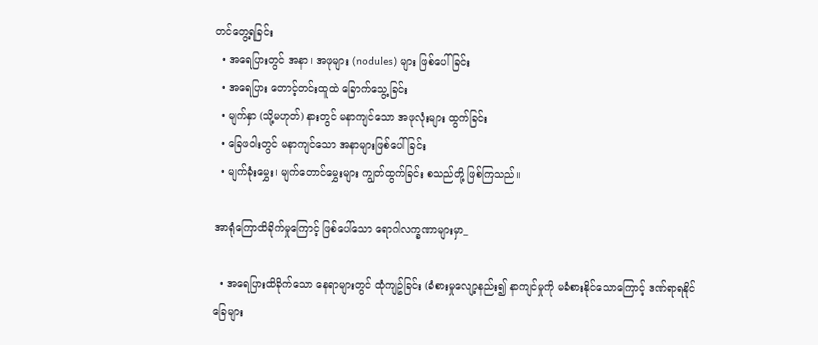တင်တွေ့ရခြင်း
  • အရေပြားတွင် အနာ၊ အဖုများ (nodules) များ ဖြစ်ပေါ်ခြင်း
  • အရေပြား တောင့်တင်းထူထဲ ခြောက်သွေ့ခြင်း
  • မျက်နှာ (သို့မဟုတ်) နားတွင် မနာကျင်သော အဖုလုံးများ ထွက်ခြင်း
  • ခြေဖဝါးတွင် မနာကျင်သော အနာများဖြစ်ပေါ်ခြင်း
  • မျက်ခုံးမွှေး၊ မျက်တောင်မွှေးများ ကျွတ်ထွက်ခြင်း စသည်တို့ ဖြစ်ကြသည်။

အာရုံကြောထိခိုက်မှုကြောင့် ဖြစ်ပေါ်သော ရောဂါလက္ခဏာများမှာ_

  • အရေပြားထိခိုက်သော နေရာများတွင် ထုံကျဥ်ခြင်း (ခံစားမှုလျော့နည်း၍ နာကျင်မှုကို မခံစားနိုင်သောကြောင့် ဒဏ်ရာရနိုင်ခြေများ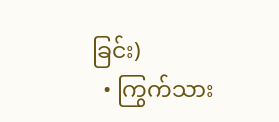ခြင်း)
  • ကြွက်သား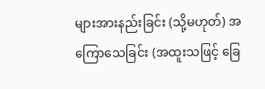များအားနည်းခြင်း (သို့မဟုတ်) အကြောသေခြင်း (အထူးသဖြင့် ခြေ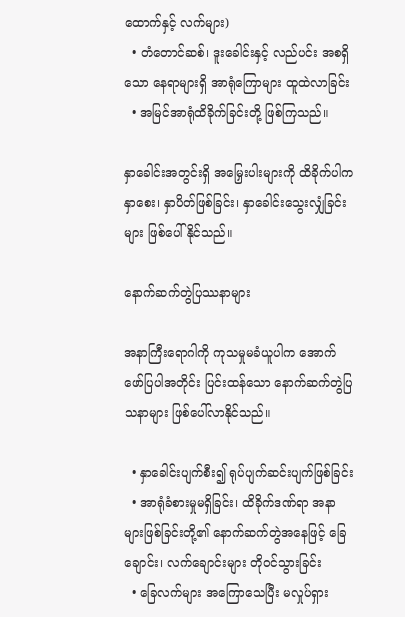ထောက်နှင့် လက်များ)
  • တံတောင်ဆစ်၊ ဒူးခေါင်းနှင့် လည်ပင်း အစရှိသော နေရာများရှိ အာရုံကြောများ ထူထဲလာခြင်း
  • အမြင်အာရုံထိခိုက်ခြင်းတို့ ဖြစ်ကြသည်။

နှာခေါင်းအတွင်းရှိ အမြှေးပါးများကို ထိခိုက်ပါက နှာစေး၊ နှာပိတ်ဖြစ်ခြင်း၊ နှာခေါင်းသွေးလျှံခြင်းများ ဖြစ်ပေါ်နိုင်သည်။

နောက်ဆက်တွဲပြဿနာများ

အနာကြီး‌ရောဂါကို ကုသမှုမခံယူပါက အောက်ဖော်ပြပါအတိုင်း ပြင်းထန်သော နောက်ဆက်တွဲပြသနာများ ဖြစ်ပေါ်လာနိုင်သည်။

  • နှာခေါင်းပျက်စီး၍ ရုပ်ပျက်ဆင်းပျက်ဖြစ်ခြင်း
  • အာရုံခံစားမှုမရှိခြင်း၊ ထိခိုက်ဒဏ်ရာ အနာများဖြစ်ခြင်းတို့၏ နောက်ဆက်တွဲအနေဖြင့် ခြေချောင်း၊ လက်ချောင်းများ တိုဝင်သွားခြင်း
  • ခြေလက်များ အကြောသေပြီး မလှုပ်ရှား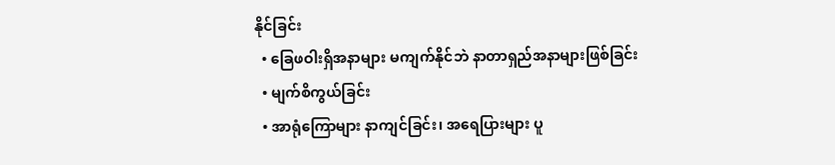နိုင်ခြင်း
  • ခြေဖဝါးရှိအနာများ မကျက်နိုင်ဘဲ နာတာရှည်အနာများဖြစ်ခြင်း
  • မျက်စိကွယ်ခြင်း
  • အာရုံကြောများ နာကျင်ခြင်း၊ အရေပြားများ ပူ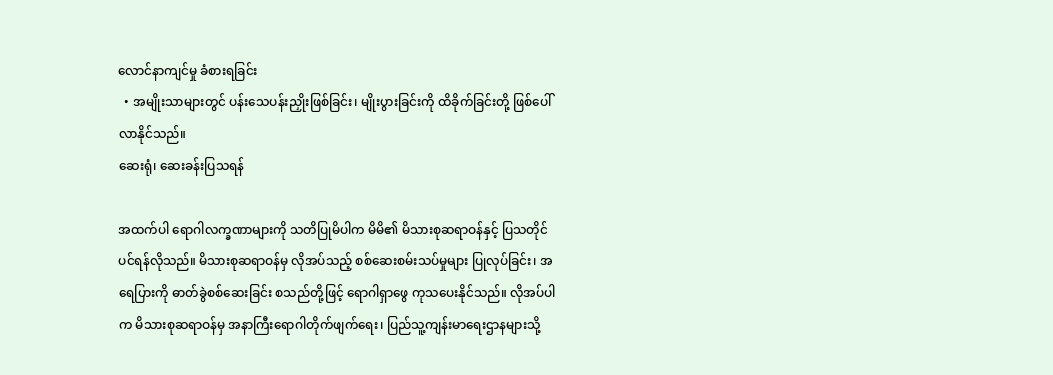လောင်နာကျင်မှု ခံစားရခြင်း
  • အမျိုးသာများတွင် ပန်းသေပန်းညှိုးဖြစ်ခြင်း၊ မျိုးပွားခြင်းကို ထိခိုက်ခြင်းတို့ ဖြစ်ပေါ်လာနိုင်သည်။
ဆေးရုံ၊ ဆေးခန်းပြသရန်

အထက်ပါ ရောဂါလက္ခဏာများကို သတိပြုမိပါက မိမိ၏ မိသားစုဆရာဝန်နှင့် ပြသတိုင်ပင်ရန်လိုသည်။ မိသားစုဆရာဝန်မှ လိုအပ်သည့် စစ်ဆေးစမ်းသပ်မှုများ ပြုလုပ်ခြင်း၊ အရေပြားကို ဓာတ်ခွဲစစ်ဆေးခြင်း စသည်တို့ဖြင့် ရောဂါရှာ‌ဖွေ ကုသပေးနိုင်သည်။ လိုအပ်ပါက မိသားစုဆရာဝန်မှ အနာကြီးရောဂါတိုက်ဖျက်ရေး၊ ပြည်သူ့ကျန်းမာရေးဌာနများသို့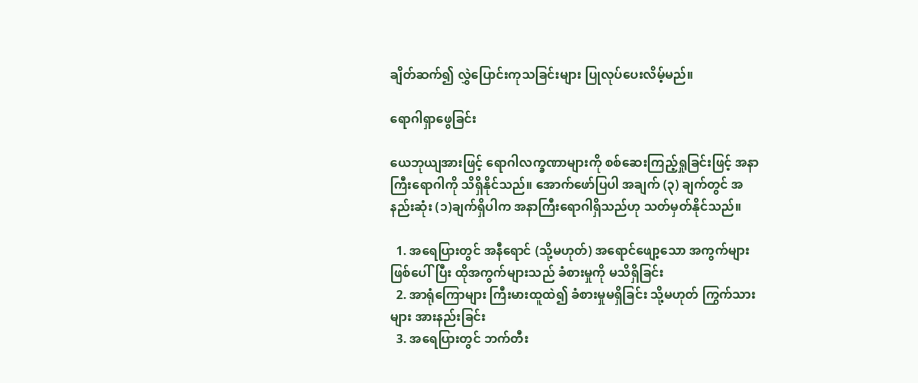ချိတ်ဆက်၍ လွှဲပြောင်းကုသခြင်းများ ပြုလုပ်ပေးလိမ့်မည်။

ရောဂါရှာဖွေခြင်း

ယေဘုယျအားဖြင့် ရောဂါလက္ခဏာများကို စစ်ဆေးကြည့်ရှုခြင်းဖြင့် အနာကြီးရောဂါကို သိရှိနိုင်သည်။ အောက်ဖော်ပြပါ အချက် (၃) ချက်တွင် အနည်းဆုံး (၁)ချက်ရှိပါက အနာကြီးရောဂါရှိသည်ဟု သတ်မှတ်နိုင်သည်။

  1. အရေပြားတွင် အနီရောင် (သို့မဟုတ်) အရောင်ဖျော့သော အကွက်များဖြစ်ပေါ်ပြီး ထိုအကွက်များသည် ခံစားမှုကို မသိရှိခြင်း
  2. အာရုံကြောများ ကြီးမားထူထဲ၍ ခံစားမှုမရှိခြင်း သို့မဟုတ် ကြွက်သားများ အားနည်းခြင်း
  3. အ‌ရေပြားတွင် ဘက်တီး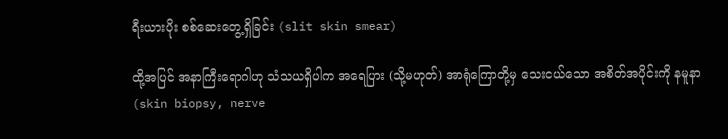ရီးယားပိုး စစ်ဆေးတွေ့ရှိခြင်း (slit skin smear)

ထို့အပြင် အနာကြီးရောဂါဟု သံသယရှိပါက အရေပြား (သို့မဟုတ်) အာရုံကြောတို့မှ သေးငယ်သော အစိတ်အပိုင်းကို နမူနာ (skin biopsy, nerve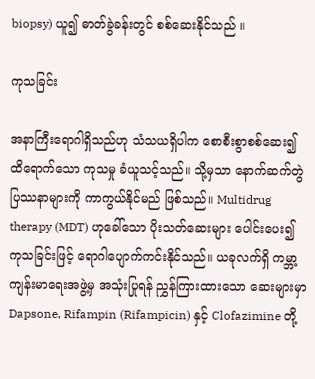biopsy) ယူ၍ ဓာတ်ခွဲခန်းတွင် စစ်ဆေးနိုင်သည် ။

ကုသခြင်း

အနာကြီးရောဂါရှိသည်ဟု သံသယရှိပါက စောစီးစွာစစ်ဆေး၍ ထိရောက်သော ကုသမှု ခံယူသင့်သည်။ သို့မှသာ နောက်ဆက်တွဲပြဿနာများကို ကာကွယ်နိုင်မည် ဖြစ်သည်။ Multidrug therapy (MDT) ဟုခေါ်သော ပိုးသတ်ဆေးများ ပေါင်းပေး၍ ကုသခြင်းဖြင့် ရောဂါပျောက်ကင်းနိုင်သည်။ ယခုလက်ရှိ ကမ္ဘာ့ကျန်းမာရေးအဖွဲ့မှ အသုံးပြုရန် ညွှန်ကြားထားသော ဆေးများမှာ Dapsone, Rifampin (Rifampicin) နှင့် Clofazimine တို့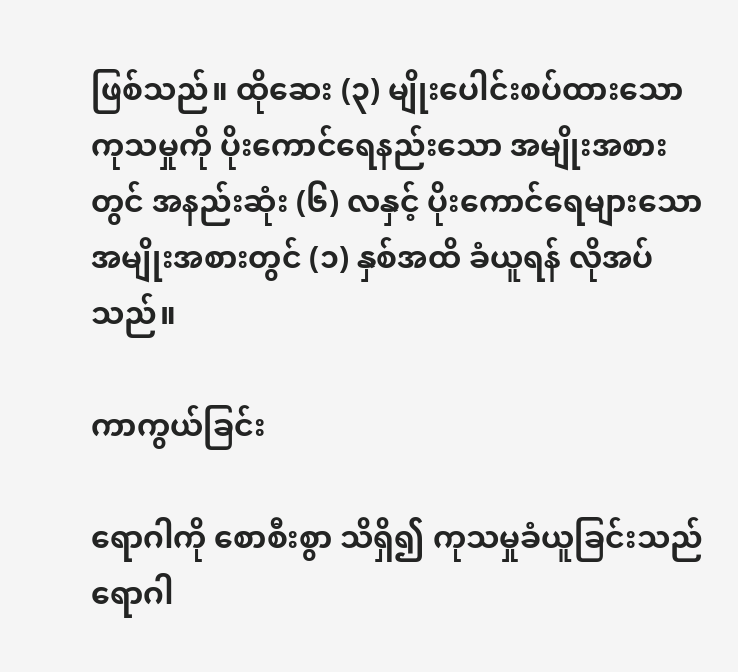ဖြစ်သည်။ ထိုဆေး (၃) မျိုးပေါင်းစပ်ထားသော ကုသမှုကို ပိုးကောင်‌ရေနည်းသော အမျိုးအစားတွင် အနည်းဆုံး (၆) လနှင့် ပိုးကောင်‌ရေများသော အမျိုးအစားတွင် (၁) နှစ်အထိ ခံယူရန် လိုအပ်သည်။

ကာကွယ်ခြင်း

ရောဂါကို စောစီးစွာ သိရှိ၍ ကုသမှုခံယူခြင်းသည် ရောဂါ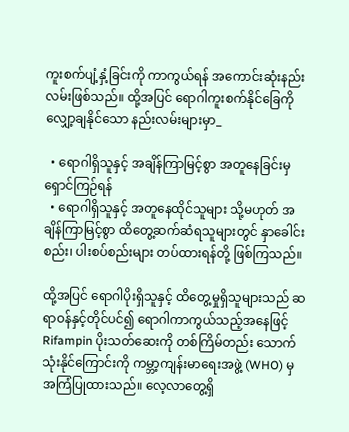ကူးစက်ပျံ့နှံ့ခြင်းကို ကာကွယ်ရန် အကောင်းဆုံးနည်းလမ်းဖြစ်သည်။ ထို့အပြင် ရောဂါကူးစက်နိုင်ခြေကို လျှော့ချနိုင်သော နည်းလမ်းများမှာ_

  • ရောဂါရှိသူနှင့် အချိန်ကြာမြင့်စွာ အတူနေခြင်းမှ ရှောင်ကြဉ်ရန်
  • ရောဂါရှိသူနှင့် အတူနေထိုင်သူများ သို့မဟုတ် အချိန်ကြာမြင့်စွာ ထိတွေ့ဆက်ဆံရသူများတွင် နှာခေါင်းစည်း၊ ပါးစပ်စည်းများ တပ်ထားရန်တို့ ဖြစ်ကြသည်။

ထို့အပြင် ရောဂါပိုးရှိသူနှင့် ထိတွေ့မှုရှိသူများသည် ဆရာဝန်နှင့်တိုင်ပင်၍ ရောဂါကာကွယ်သည့်အနေဖြင့် Rifampin ပိုးသတ်ဆေးကို တစ်ကြိမ်တည်း သောက်သုံးနိုင်ကြောင်းကို ကမ္ဘာ့ကျန်းမာရေးအဖွဲ့ (WHO) မှ အကြံပြုထားသည်။ လေ့လာတွေ့ရှိ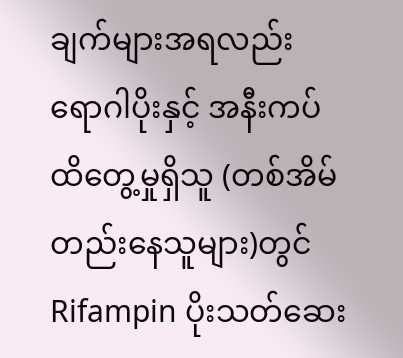ချက်များအရလည်း ရောဂါပိုးနှင့် အနီးကပ်ထိတွေ့မှုရှိသူ (တစ်အိမ်တည်းနေသူများ)တွင် Rifampin ပိုးသတ်ဆေး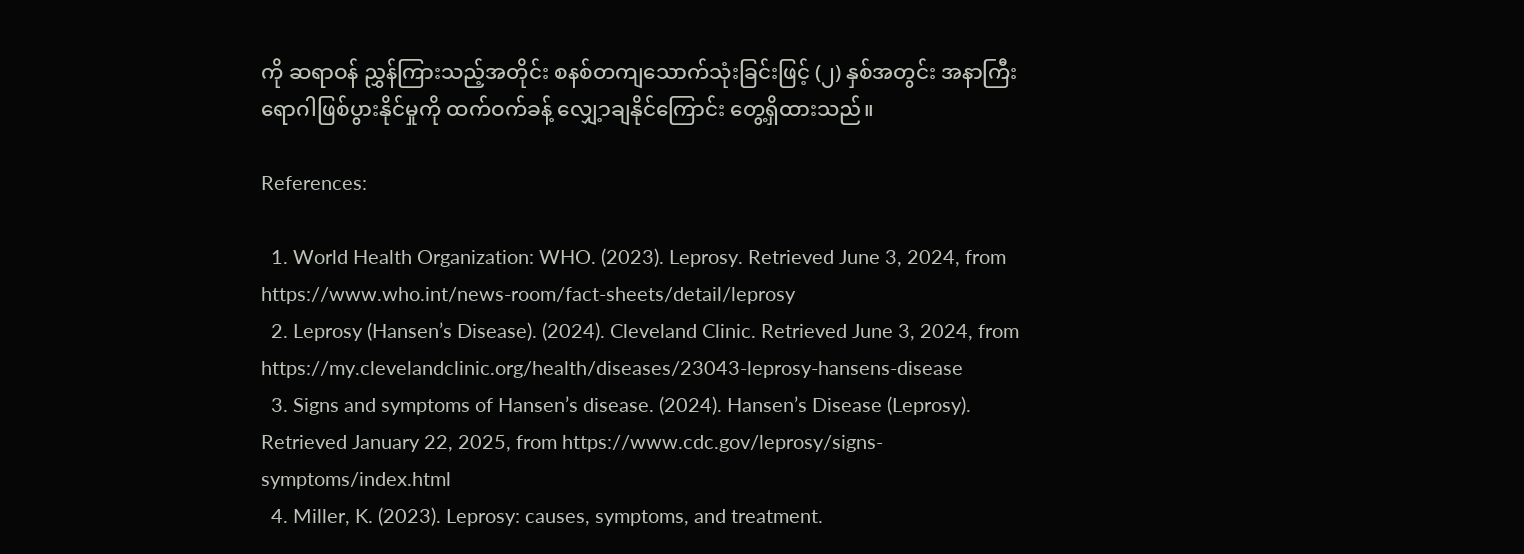ကို ဆရာဝန် ညွှန်ကြားသည့်အတိုင်း စနစ်တကျသောက်သုံးခြင်းဖြင့် (၂) နှစ်အတွင်း အနာကြီးရောဂါဖြစ်ပွားနိုင်မှုကို ထက်ဝက်ခန့် လျှေ့ာချနိုင်ကြောင်း တွေ့ရှိထားသည်။

References:

  1. World Health Organization: WHO. (2023). Leprosy. Retrieved June 3, 2024, from https://www.who.int/news-room/fact-sheets/detail/leprosy
  2. Leprosy (Hansen’s Disease). (2024). Cleveland Clinic. Retrieved June 3, 2024, from https://my.clevelandclinic.org/health/diseases/23043-leprosy-hansens-disease
  3. Signs and symptoms of Hansen’s disease. (2024). Hansen’s Disease (Leprosy). Retrieved January 22, 2025, from https://www.cdc.gov/leprosy/signs-symptoms/index.html
  4. Miller, K. (2023). Leprosy: causes, symptoms, and treatment.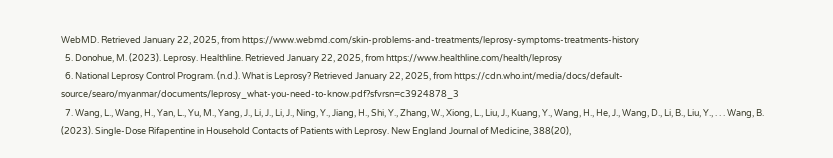WebMD. Retrieved January 22, 2025, from https://www.webmd.com/skin-problems-and-treatments/leprosy-symptoms-treatments-history
  5. Donohue, M. (2023). Leprosy. Healthline. Retrieved January 22, 2025, from https://www.healthline.com/health/leprosy
  6. National Leprosy Control Program. (n.d.). What is Leprosy? Retrieved January 22, 2025, from https://cdn.who.int/media/docs/default-source/searo/myanmar/documents/leprosy_what-you-need-to-know.pdf?sfvrsn=c3924878_3
  7. Wang, L., Wang, H., Yan, L., Yu, M., Yang, J., Li, J., Li, J., Ning, Y., Jiang, H., Shi, Y., Zhang, W., Xiong, L., Liu, J., Kuang, Y., Wang, H., He, J., Wang, D., Li, B., Liu, Y., . . . Wang, B. (2023). Single-Dose Rifapentine in Household Contacts of Patients with Leprosy. New England Journal of Medicine, 388(20),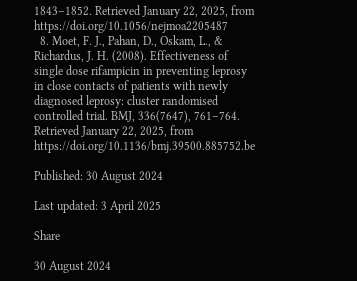1843–1852. Retrieved January 22, 2025, from https://doi.org/10.1056/nejmoa2205487
  8. Moet, F. J., Pahan, D., Oskam, L., & Richardus, J. H. (2008). Effectiveness of single dose rifampicin in preventing leprosy in close contacts of patients with newly diagnosed leprosy: cluster randomised controlled trial. BMJ, 336(7647), 761–764. Retrieved January 22, 2025, from https://doi.org/10.1136/bmj.39500.885752.be

Published: 30 August 2024

Last updated: 3 April 2025

Share

30 August 2024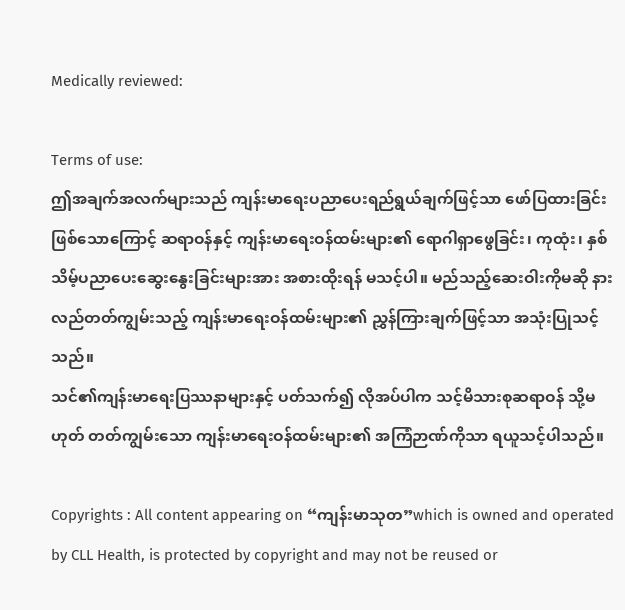Medically reviewed:

Terms of use:
ဤအချက်အလက်များသည် ကျန်းမာရေးပညာပေးရည်ရွယ်ချက်ဖြင့်သာ ဖော်ပြထားခြင်းဖြစ်သောကြောင့် ဆရာဝန်နှင့် ကျန်းမာရေးဝန်ထမ်းများ၏ ရောဂါရှာဖွေခြင်း၊ ကုထုံး၊ နှစ်သိမ့်ပညာပေးဆွေးနွေးခြင်းများအား အစားထိုးရန် မသင့်ပါ။ မည်သည့်ဆေးဝါးကိုမဆို နားလည်တတ်ကျွမ်းသည့် ကျန်းမာရေးဝန်ထမ်းများ၏ ညွှန်ကြားချက်ဖြင့်သာ အသုံးပြုသင့်သည်။
သင်၏ကျန်းမာရေးပြဿနာများနှင့် ပတ်သက်၍ လိုအပ်ပါက သင့်မိသားစုဆရာဝန် သို့မဟုတ် တတ်ကျွမ်းသော ကျန်းမာရေးဝန်ထမ်းများ၏ အကြံဉာဏ်ကိုသာ ရယူသင့်ပါသည်။

Copyrights : All content appearing on “ကျန်းမာသုတ”which is owned and operated by CLL Health, is protected by copyright and may not be reused or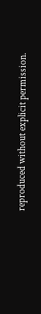reproduced without explicit permission.